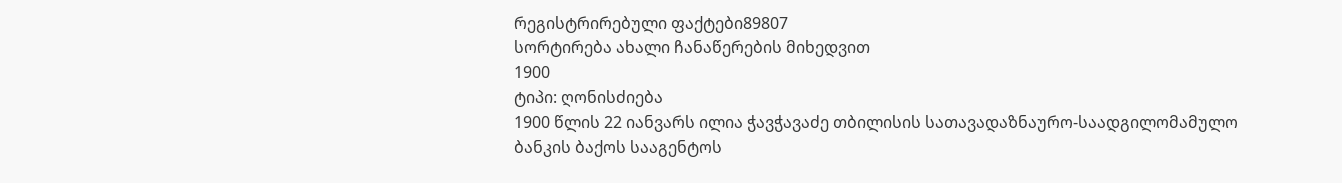რეგისტრირებული ფაქტები89807
სორტირება ახალი ჩანაწერების მიხედვით
1900
ტიპი: ღონისძიება
1900 წლის 22 იანვარს ილია ჭავჭავაძე თბილისის სათავადაზნაურო-საადგილომამულო ბანკის ბაქოს სააგენტოს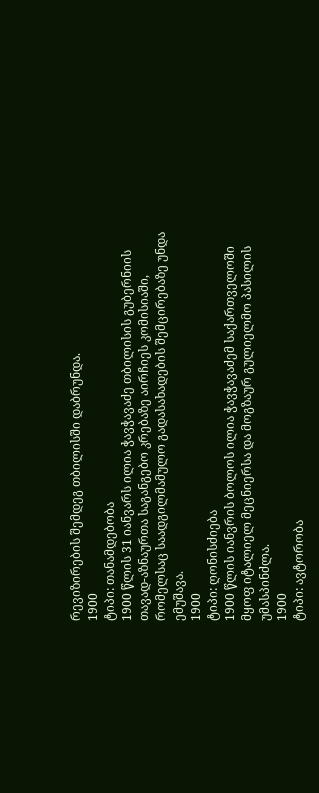რევიზირების შემდეგ თბილისში დაბრუნდა.
1900
ტიპი: თანამდებობა
1900 წლის 31 იანვარს ილია ჭავჭავაძე თბილისის გუბერნიის თავად-აზნაურთა საგანგებო კრებაზე აირჩიეს კომისიაში, რომელსაც საადგილმამულო გადასახადების შემცირებაზე უნდა ემუშავა.
1900
ტიპი: ღონისძიება
1900 წლის იანვრის ბოლოს ილია ჭავჭავაძემ საქართველოში მყოფ იტალიელ მეცნიერსა და მოგზაურ გულიელმო პასილის უმასპინძლა.
1900
ტიპი: ავტორობა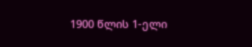1900 წლის 1-ელი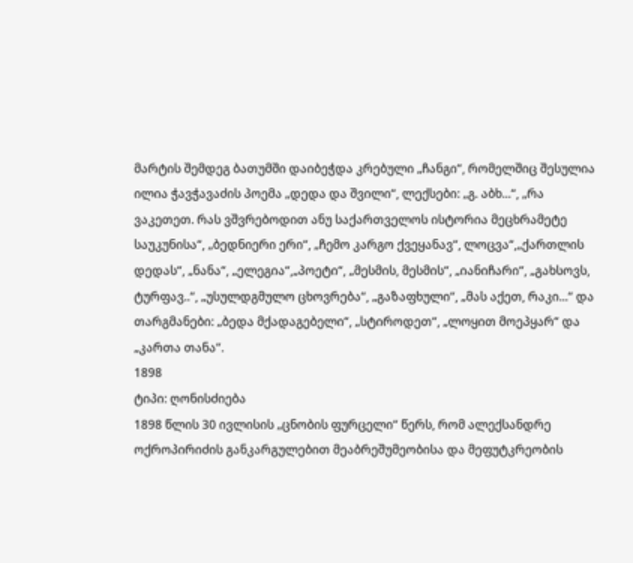მარტის შემდეგ ბათუმში დაიბეჭდა კრებული „ჩანგი“, რომელშიც შესულია ილია ჭავჭავაძის პოემა „დედა და შვილი“, ლექსები: „გ. აბხ...“, „რა ვაკეთეთ. რას ვშვრებოდით ანუ საქართველოს ისტორია მეცხრამეტე საუკუნისა“, „ბედნიერი ერი“, „ჩემო კარგო ქვეყანავ“, ლოცვა“,„ქართლის დედას“, „ნანა“, „ელეგია“,„პოეტი“, „მესმის, მესმის“, „იანიჩარი“, „გახსოვს, ტურფავ..“, „უსულდგმულო ცხოვრება“, „გაზაფხული“, „მას აქეთ, რაკი...“ და თარგმანები: „ბედა მქადაგებელი“, „სტიროდეთ“, „ლოყით მოეპყარ“ და „კართა თანა“.
1898
ტიპი: ღონისძიება
1898 წლის 30 ივლისის „ცნობის ფურცელი“ წერს, რომ ალექსანდრე ოქროპირიძის განკარგულებით მეაბრეშუმეობისა და მეფუტკრეობის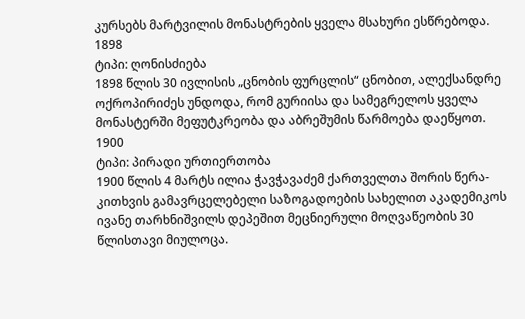კურსებს მარტვილის მონასტრების ყველა მსახური ესწრებოდა.
1898
ტიპი: ღონისძიება
1898 წლის 30 ივლისის „ცნობის ფურცლის“ ცნობით, ალექსანდრე ოქროპირიძეს უნდოდა, რომ გურიისა და სამეგრელოს ყველა მონასტერში მეფუტკრეობა და აბრეშუმის წარმოება დაეწყოთ.
1900
ტიპი: პირადი ურთიერთობა
1900 წლის 4 მარტს ილია ჭავჭავაძემ ქართველთა შორის წერა-კითხვის გამავრცელებელი საზოგადოების სახელით აკადემიკოს ივანე თარხნიშვილს დეპეშით მეცნიერული მოღვაწეობის 30 წლისთავი მიულოცა.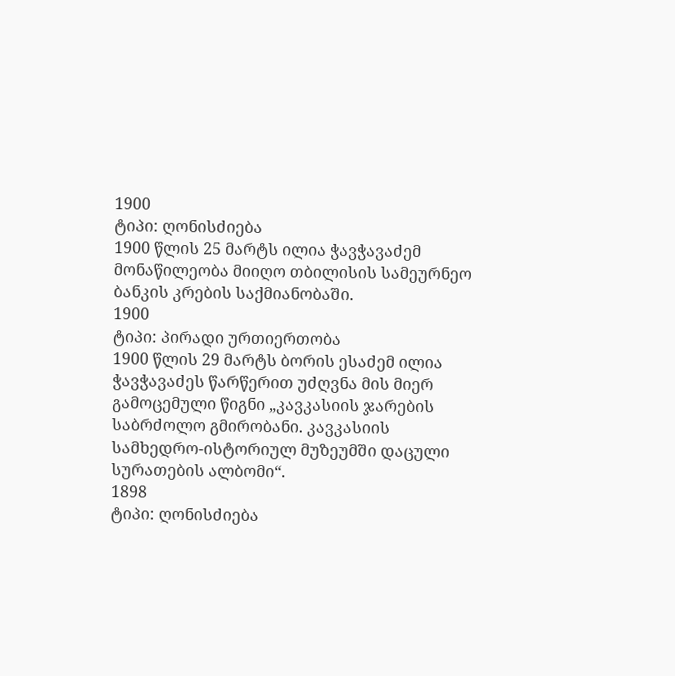1900
ტიპი: ღონისძიება
1900 წლის 25 მარტს ილია ჭავჭავაძემ მონაწილეობა მიიღო თბილისის სამეურნეო ბანკის კრების საქმიანობაში.
1900
ტიპი: პირადი ურთიერთობა
1900 წლის 29 მარტს ბორის ესაძემ ილია ჭავჭავაძეს წარწერით უძღვნა მის მიერ გამოცემული წიგნი „კავკასიის ჯარების საბრძოლო გმირობანი. კავკასიის სამხედრო-ისტორიულ მუზეუმში დაცული სურათების ალბომი“.
1898
ტიპი: ღონისძიება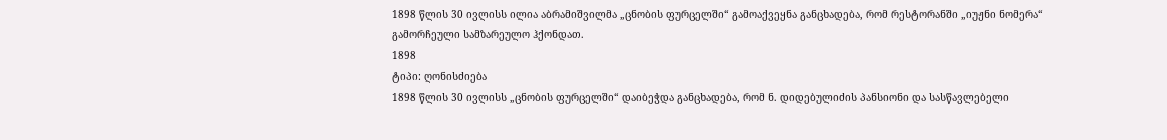1898 წლის 30 ივლისს ილია აბრამიშვილმა „ცნობის ფურცელში“ გამოაქვეყნა განცხადება, რომ რესტორანში „იუჟნი ნომერა“ გამორჩეული სამზარეულო ჰქონდათ.
1898
ტიპი: ღონისძიება
1898 წლის 30 ივლისს „ცნობის ფურცელში“ დაიბეჭდა განცხადება, რომ ნ. დიდებულიძის პანსიონი და სასწავლებელი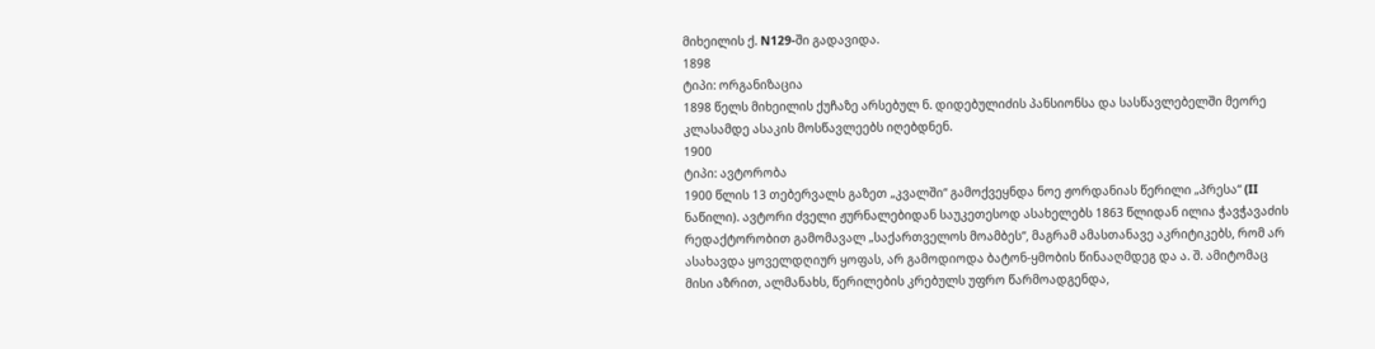მიხეილის ქ. N129-ში გადავიდა.
1898
ტიპი: ორგანიზაცია
1898 წელს მიხეილის ქუჩაზე არსებულ ნ. დიდებულიძის პანსიონსა და სასწავლებელში მეორე კლასამდე ასაკის მოსწავლეებს იღებდნენ.
1900
ტიპი: ავტორობა
1900 წლის 13 თებერვალს გაზეთ „კვალში“ გამოქვეყნდა ნოე ჟორდანიას წერილი „პრესა“ (II ნაწილი). ავტორი ძველი ჟურნალებიდან საუკეთესოდ ასახელებს 1863 წლიდან ილია ჭავჭავაძის რედაქტორობით გამომავალ „საქართველოს მოამბეს“, მაგრამ ამასთანავე აკრიტიკებს, რომ არ ასახავდა ყოველდღიურ ყოფას, არ გამოდიოდა ბატონ-ყმობის წინააღმდეგ და ა. შ. ამიტომაც მისი აზრით, ალმანახს, წერილების კრებულს უფრო წარმოადგენდა,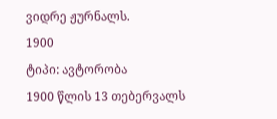ვიდრე ჟურნალს.
1900
ტიპი: ავტორობა
1900 წლის 13 თებერვალს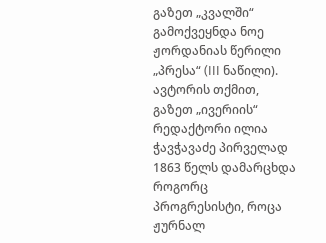გაზეთ „კვალში“ გამოქვეყნდა ნოე ჟორდანიას წერილი „პრესა“ (III ნაწილი). ავტორის თქმით, გაზეთ „ივერიის“ რედაქტორი ილია ჭავჭავაძე პირველად 1863 წელს დამარცხდა როგორც პროგრესისტი, როცა ჟურნალ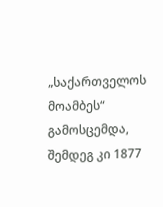„საქართველოს მოამბეს“ გამოსცემდა, შემდეგ კი 1877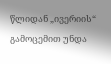წლიდან „ივერიის“ გამოცემით უნდა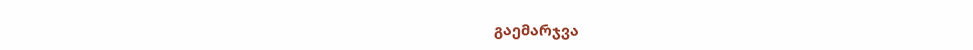გაემარჯვა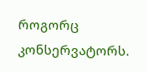როგორც კონსერვატორს.